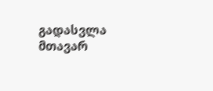გადასვლა მთავარ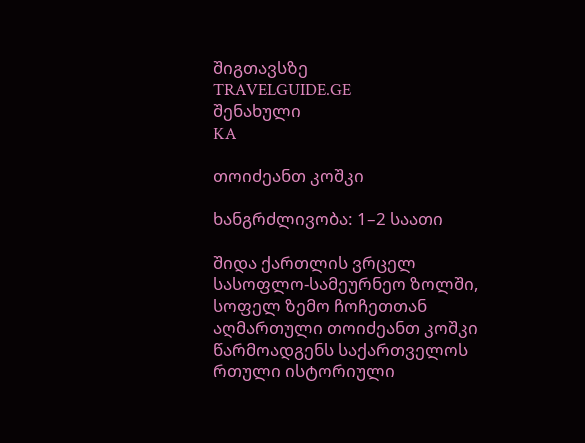შიგთავსზე
TRAVELGUIDE.GE
შენახული
KA

თოიძეანთ კოშკი

ხანგრძლივობა: 1–2 საათი

შიდა ქართლის ვრცელ სასოფლო-სამეურნეო ზოლში, სოფელ ზემო ჩოჩეთთან აღმართული თოიძეანთ კოშკი წარმოადგენს საქართველოს რთული ისტორიული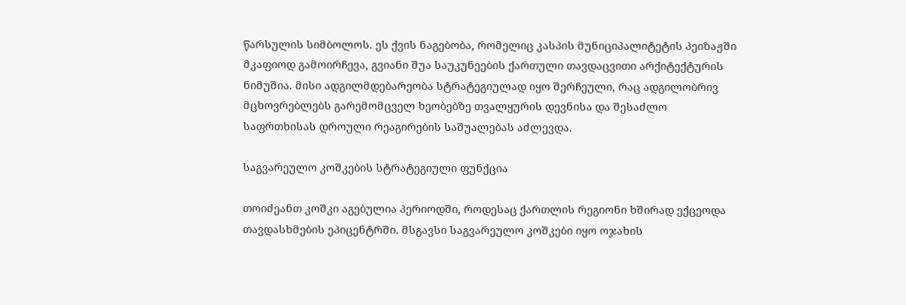წარსულის სიმბოლოს. ეს ქვის ნაგებობა, რომელიც კასპის მუნიციპალიტეტის პეიზაჟში მკაფიოდ გამოირჩევა, გვიანი შუა საუკუნეების ქართული თავდაცვითი არქიტექტურის ნიმუშია. მისი ადგილმდებარეობა სტრატეგიულად იყო შერჩეული, რაც ადგილობრივ მცხოვრებლებს გარემომცველ ხეობებზე თვალყურის დევნისა და შესაძლო საფრთხისას დროული რეაგირების საშუალებას აძლევდა.

საგვარეულო კოშკების სტრატეგიული ფუნქცია

თოიძეანთ კოშკი აგებულია პერიოდში, როდესაც ქართლის რეგიონი ხშირად ექცეოდა თავდასხმების ეპიცენტრში. მსგავსი საგვარეულო კოშკები იყო ოჯახის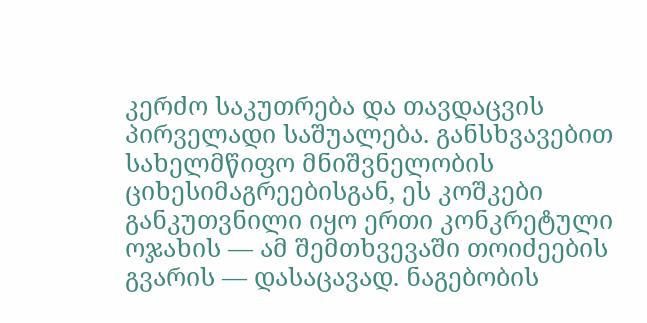კერძო საკუთრება და თავდაცვის პირველადი საშუალება. განსხვავებით სახელმწიფო მნიშვნელობის ციხესიმაგრეებისგან, ეს კოშკები განკუთვნილი იყო ერთი კონკრეტული ოჯახის — ამ შემთხვევაში თოიძეების გვარის — დასაცავად. ნაგებობის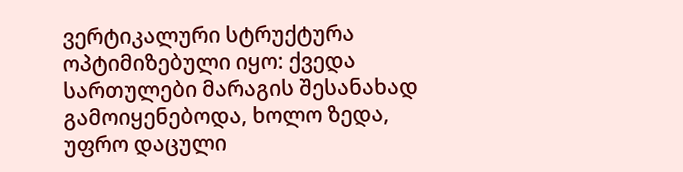ვერტიკალური სტრუქტურა ოპტიმიზებული იყო: ქვედა სართულები მარაგის შესანახად გამოიყენებოდა, ხოლო ზედა, უფრო დაცული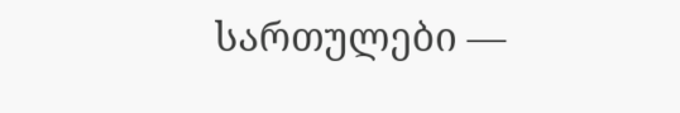სართულები —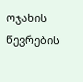ოჯახის წევრების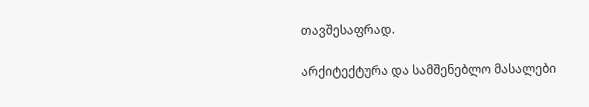თავშესაფრად.

არქიტექტურა და სამშენებლო მასალები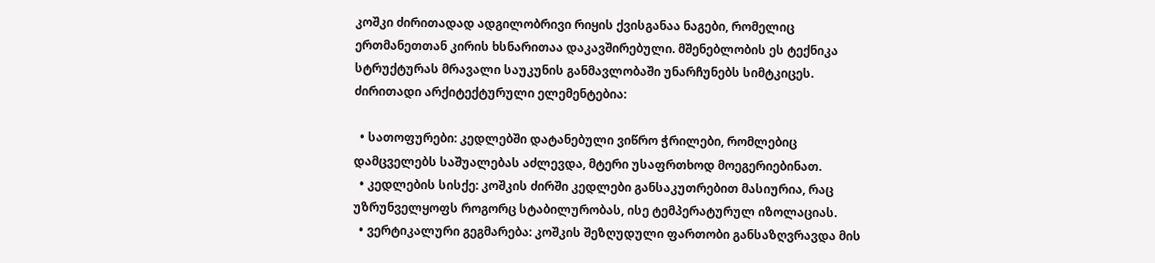კოშკი ძირითადად ადგილობრივი რიყის ქვისგანაა ნაგები, რომელიც ერთმანეთთან კირის ხსნარითაა დაკავშირებული. მშენებლობის ეს ტექნიკა სტრუქტურას მრავალი საუკუნის განმავლობაში უნარჩუნებს სიმტკიცეს. ძირითადი არქიტექტურული ელემენტებია:

  • სათოფურები: კედლებში დატანებული ვიწრო ჭრილები, რომლებიც დამცველებს საშუალებას აძლევდა, მტერი უსაფრთხოდ მოეგერიებინათ.
  • კედლების სისქე: კოშკის ძირში კედლები განსაკუთრებით მასიურია, რაც უზრუნველყოფს როგორც სტაბილურობას, ისე ტემპერატურულ იზოლაციას.
  • ვერტიკალური გეგმარება: კოშკის შეზღუდული ფართობი განსაზღვრავდა მის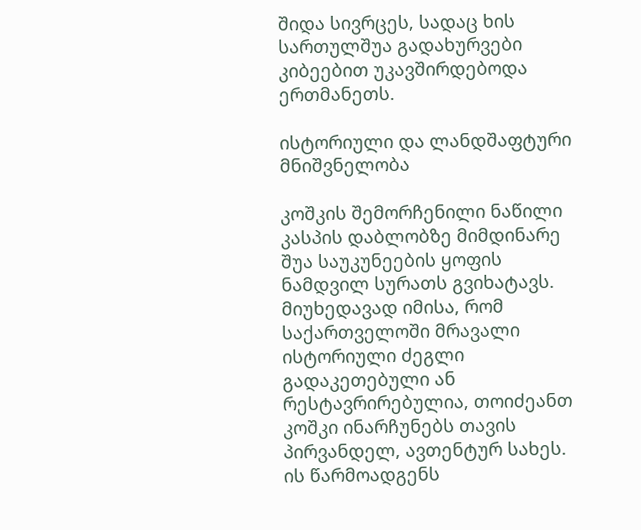შიდა სივრცეს, სადაც ხის სართულშუა გადახურვები კიბეებით უკავშირდებოდა ერთმანეთს.

ისტორიული და ლანდშაფტური მნიშვნელობა

კოშკის შემორჩენილი ნაწილი კასპის დაბლობზე მიმდინარე შუა საუკუნეების ყოფის ნამდვილ სურათს გვიხატავს. მიუხედავად იმისა, რომ საქართველოში მრავალი ისტორიული ძეგლი გადაკეთებული ან რესტავრირებულია, თოიძეანთ კოშკი ინარჩუნებს თავის პირვანდელ, ავთენტურ სახეს. ის წარმოადგენს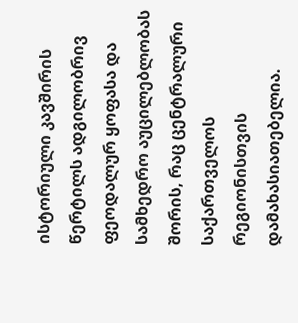ისტორიული კავშირის წერტილს ადგილობრივ ფეოდალურ ყოფასა და სამხედრო აუცილებლობას შორის, რაც ცენტრალური საქართველოს რეგიონისთვის დამახასიათებელია.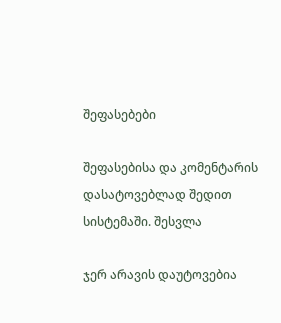შეფასებები

შეფასებისა და კომენტარის დასატოვებლად შედით სისტემაში. შესვლა

ჯერ არავის დაუტოვებია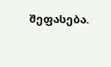შეფასება.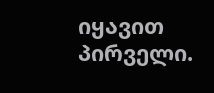იყავით პირველი.